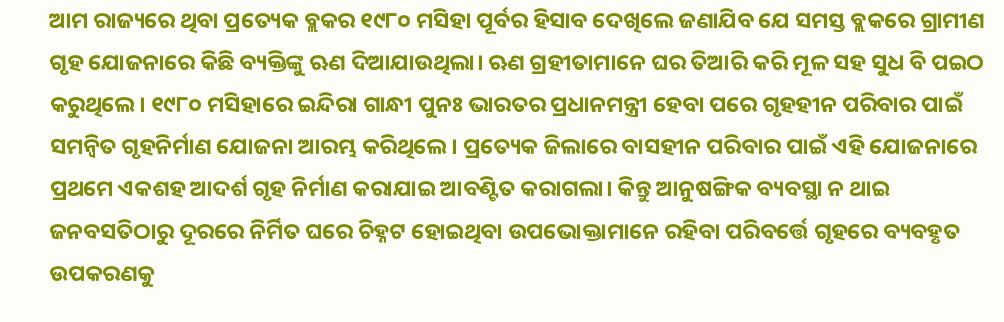ଆମ ରାଜ୍ୟରେ ଥିବା ପ୍ରତ୍ୟେକ ବ୍ଲକର ୧୯୮୦ ମସିହା ପୂର୍ବର ହିସାବ ଦେଖିଲେ ଜଣାଯିବ ଯେ ସମସ୍ତ ବ୍ଲକରେ ଗ୍ରାମୀଣ ଗୃହ ଯୋଜନାରେ କିଛି ବ୍ୟକ୍ତିଙ୍କୁ ଋଣ ଦିଆଯାଉଥିଲା। ଋଣ ଗ୍ରହୀତାମାନେ ଘର ତିଆରି କରି ମୂଳ ସହ ସୁଧ ବି ପଇଠ କରୁଥିଲେ। ୧୯୮୦ ମସିହାରେ ଇନ୍ଦିରା ଗାନ୍ଧୀ ପୁନଃ ଭାରତର ପ୍ରଧାନମନ୍ତ୍ରୀ ହେବା ପରେ ଗୃହହୀନ ପରିବାର ପାଇଁ ସମନ୍ବିତ ଗୃହନିର୍ମାଣ ଯୋଜନା ଆରମ୍ଭ କରିଥିଲେ। ପ୍ରତ୍ୟେକ ଜିଲାରେ ବାସହୀନ ପରିବାର ପାଇଁ ଏହି ଯୋଜନାରେ ପ୍ରଥମେ ଏକଶହ ଆଦର୍ଶ ଗୃହ ନିର୍ମାଣ କରାଯାଇ ଆବଣ୍ଟିତ କରାଗଲା। କିନ୍ତୁ ଆନୁଷଙ୍ଗିକ ବ୍ୟବସ୍ଥା ନ ଥାଇ ଜନବସତିଠାରୁ ଦୂରରେ ନିର୍ମିତ ଘରେ ଚିହ୍ନଟ ହୋଇଥିବା ଉପଭୋକ୍ତାମାନେ ରହିବା ପରିବର୍ତ୍ତେ ଗୃହରେ ବ୍ୟବହୃତ ଉପକରଣକୁ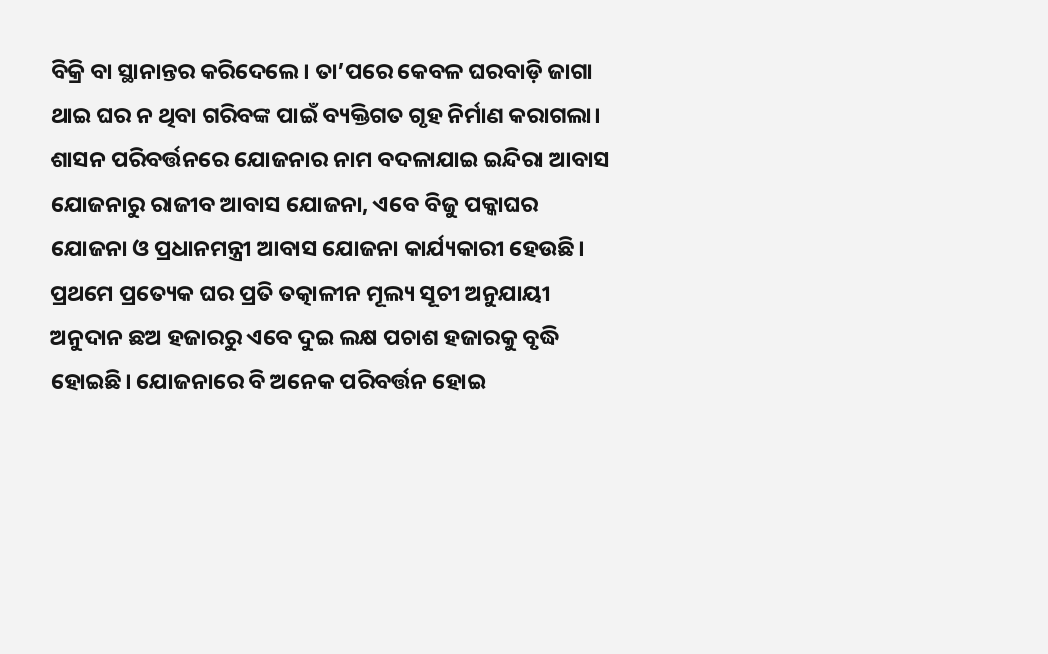ବିକ୍ରି ବା ସ୍ଥାନାନ୍ତର କରିଦେଲେ। ତା’ପରେ କେବଳ ଘରବାଡ଼ି ଜାଗା ଥାଇ ଘର ନ ଥିବା ଗରିବଙ୍କ ପାଇଁ ବ୍ୟକ୍ତିଗତ ଗୃହ ନିର୍ମାଣ କରାଗଲା। ଶାସନ ପରିବର୍ତ୍ତନରେ ଯୋଜନାର ନାମ ବଦଳାଯାଇ ଇନ୍ଦିରା ଆବାସ ଯୋଜନାରୁ ରାଜୀବ ଆବାସ ଯୋଜନା, ଏବେ ବିଜୁ ପକ୍କାଘର ଯୋଜନା ଓ ପ୍ରଧାନମନ୍ତ୍ରୀ ଆବାସ ଯୋଜନା କାର୍ଯ୍ୟକାରୀ ହେଉଛି। ପ୍ରଥମେ ପ୍ରତ୍ୟେକ ଘର ପ୍ରତି ତତ୍କାଳୀନ ମୂଲ୍ୟ ସୂଚୀ ଅନୁଯାୟୀ ଅନୁଦାନ ଛଅ ହଜାରରୁ ଏବେ ଦୁଇ ଲକ୍ଷ ପଚାଶ ହଜାରକୁ ବୃଦ୍ଧି ହୋଇଛି। ଯୋଜନାରେ ବି ଅନେକ ପରିବର୍ତ୍ତନ ହୋଇ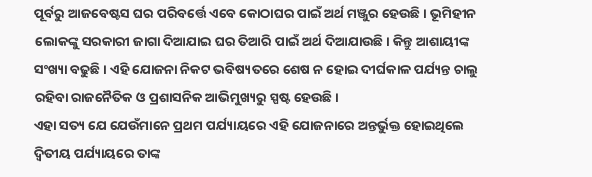ପୂର୍ବରୁ ଆଜବେଷ୍ଟସ ଘର ପରିବର୍ତ୍ତେ ଏବେ କୋଠାଘର ପାଇଁ ଅର୍ଥ ମଞ୍ଜୁର ହେଉଛି। ଭୂମିହୀନ ଲୋକଙ୍କୁ ସରକାରୀ ଜାଗା ଦିଆଯାଇ ଘର ତିଆରି ପାଇଁ ଅର୍ଥ ଦିଆଯାଉଛି। କିନ୍ତୁ ଆଶାୟୀଙ୍କ ସଂଖ୍ୟା ବଢୁଛି । ଏହି ଯୋଜନା ନିକଟ ଭବିଷ୍ୟତରେ ଶେଷ ନ ହୋଇ ଦୀର୍ଘକାଳ ପର୍ଯ୍ୟନ୍ତ ଚାଲୁ ରହିବା ରାଜନୈତିକ ଓ ପ୍ରଶାସନିକ ଆଭିମୁଖ୍ୟରୁ ସ୍ପଷ୍ଟ ହେଉଛି।
ଏହା ସତ୍ୟ ଯେ ଯେଉଁମାନେ ପ୍ରଥମ ପର୍ଯ୍ୟାୟରେ ଏହି ଯୋଜନାରେ ଅନ୍ତର୍ଭୁକ୍ତ ହୋଇଥିଲେ ଦ୍ବିତୀୟ ପର୍ଯ୍ୟାୟରେ ତାଙ୍କ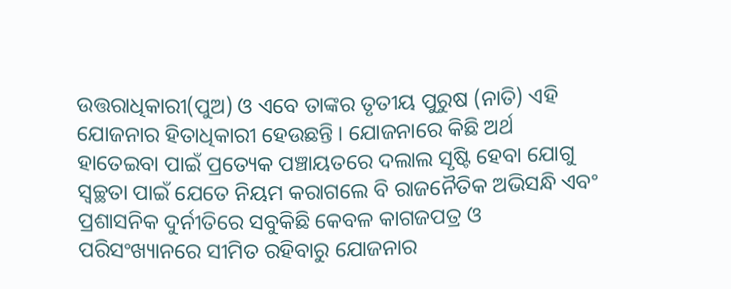ଉତ୍ତରାଧିକାରୀ(ପୁଅ) ଓ ଏବେ ତାଙ୍କର ତୃତୀୟ ପୁରୁଷ (ନାତି) ଏହି ଯୋଜନାର ହିତାଧିକାରୀ ହେଉଛନ୍ତି। ଯୋଜନାରେ କିଛି ଅର୍ଥ ହାତେଇବା ପାଇଁ ପ୍ରତ୍ୟେକ ପଞ୍ଚାୟତରେ ଦଲାଲ ସୃଷ୍ଟି ହେବା ଯୋଗୁ ସ୍ବଚ୍ଛତା ପାଇଁ ଯେତେ ନିୟମ କରାଗଲେ ବି ରାଜନୈତିକ ଅଭିସନ୍ଧି ଏବଂ ପ୍ରଶାସନିକ ଦୁର୍ନୀତିରେ ସବୁକିଛି କେବଳ କାଗଜପତ୍ର ଓ ପରିସଂଖ୍ୟାନରେ ସୀମିତ ରହିବାରୁ ଯୋଜନାର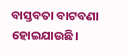ବାସ୍ତବତା ବାଟବଣା ହୋଇଯାଉଛି।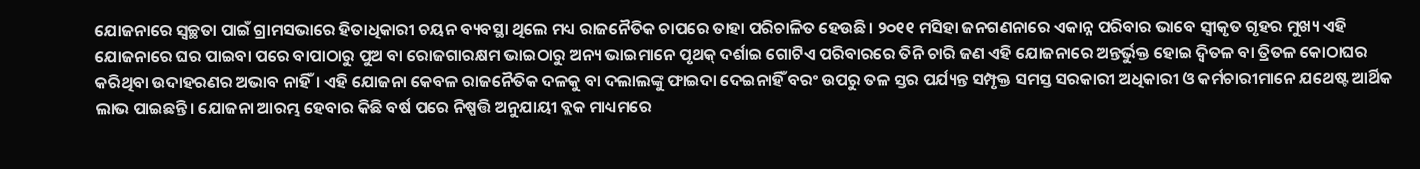ଯୋଜନାରେ ସ୍ବଚ୍ଛତା ପାଇଁ ଗ୍ରାମସଭାରେ ହିତାଧିକାରୀ ଚୟନ ବ୍ୟବସ୍ଥା ଥିଲେ ମଧ୍ୟ ରାଜନୈତିକ ଚାପରେ ତାହା ପରିଚାଳିତ ହେଉଛି। ୨୦୧୧ ମସିହା ଜନଗଣନାରେ ଏକାନ୍ନ ପରିବାର ଭାବେ ସ୍ବୀକୃତ ଗୃହର ମୁଖ୍ୟ ଏହି ଯୋଜନାରେ ଘର ପାଇବା ପରେ ବାପାଠାରୁ ପୁଅ ବା ରୋଜଗାରକ୍ଷମ ଭାଇଠାରୁ ଅନ୍ୟ ଭାଇମାନେ ପୃଥକ୍ ଦର୍ଶାଇ ଗୋଟିଏ ପରିବାରରେ ତିନି ଚାରି ଜଣ ଏହି ଯୋଜନାରେ ଅନ୍ତର୍ଭୁକ୍ତ ହୋଇ ଦ୍ବିତଳ ବା ତ୍ରିତଳ କୋଠାଘର କରିଥିବା ଉଦାହରଣର ଅଭାବ ନାହିଁ। ଏହି ଯୋଜନା କେବଳ ରାଜନୈତିକ ଦଳକୁ ବା ଦଲାଲଙ୍କୁ ଫାଇଦା ଦେଇନାହିଁ ବରଂ ଉପରୁ ତଳ ସ୍ତର ପର୍ଯ୍ୟନ୍ତ ସମ୍ପୃକ୍ତ ସମସ୍ତ ସରକାରୀ ଅଧିକାରୀ ଓ କର୍ମଚାରୀମାନେ ଯଥେଷ୍ଟ ଆର୍ଥିକ ଲାଭ ପାଇଛନ୍ତି। ଯୋଜନା ଆରମ୍ଭ ହେବାର କିଛି ବର୍ଷ ପରେ ନିଷ୍ପତ୍ତି ଅନୁଯାୟୀ ବ୍ଲକ ମାଧ୍ୟମରେ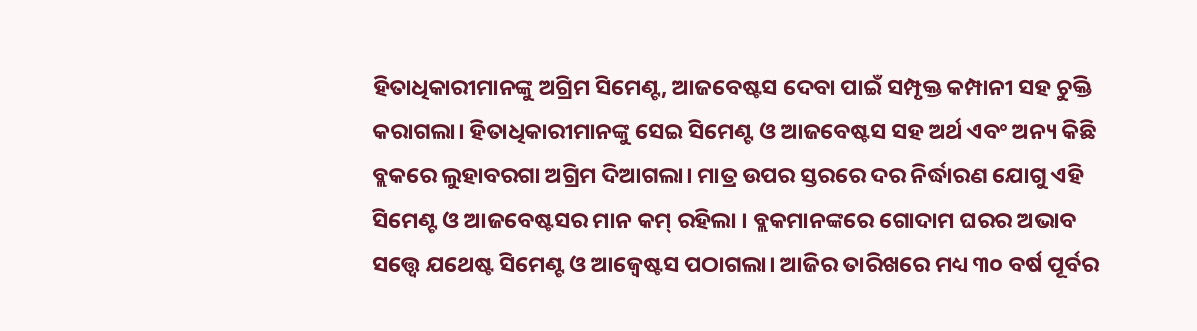ହିତାଧିକାରୀମାନଙ୍କୁ ଅଗ୍ରିମ ସିମେଣ୍ଟ, ଆଜବେଷ୍ଟସ ଦେବା ପାଇଁ ସମ୍ପୃକ୍ତ କମ୍ପାନୀ ସହ ଚୁକ୍ତି କରାଗଲା। ହିତାଧିକାରୀମାନଙ୍କୁ ସେଇ ସିମେଣ୍ଟ ଓ ଆଜବେଷ୍ଟସ ସହ ଅର୍ଥ ଏବଂ ଅନ୍ୟ କିଛି ବ୍ଲକରେ ଲୁହାବରଗା ଅଗ୍ରିମ ଦିଆଗଲା। ମାତ୍ର ଉପର ସ୍ତରରେ ଦର ନିର୍ଦ୍ଧାରଣ ଯୋଗୁ ଏହି ସିମେଣ୍ଟ ଓ ଆଜବେଷ୍ଟସର ମାନ କମ୍ ରହିଲା । ବ୍ଲକମାନଙ୍କରେ ଗୋଦାମ ଘରର ଅଭାବ ସତ୍ତ୍ୱେ ଯଥେଷ୍ଟ ସିମେଣ୍ଟ ଓ ଆଜ୍ବେଷ୍ଟସ ପଠାଗଲା। ଆଜିର ତାରିଖରେ ମଧ୍ୟ ୩୦ ବର୍ଷ ପୂର୍ବର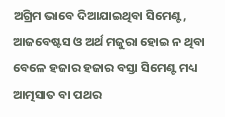ଅଗ୍ରିମ ଭାବେ ଦିଆଯାଇଥିବା ସିମେଣ୍ଟ, ଆଜବେଷ୍ଟସ ଓ ଅର୍ଥ ମଜୁରା ହୋଇ ନ ଥିବା ବେଳେ ହଜାର ହଜାର ବସ୍ତା ସିମେଣ୍ଟ ମଧ୍ୟ ଆତ୍ମସାତ ବା ପଥର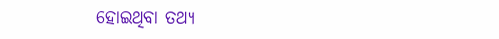ହୋଇଥିବା ତଥ୍ୟ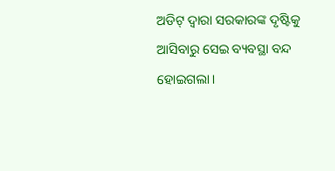ଅଡିଟ୍ ଦ୍ବାରା ସରକାରଙ୍କ ଦୃଷ୍ଟିକୁ ଆସିବାରୁ ସେଇ ବ୍ୟବସ୍ଥା ବନ୍ଦ ହୋଇଗଲା।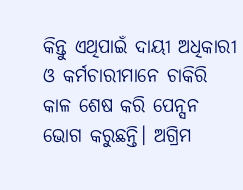କିନ୍ତୁ ଏଥିପାଇଁ ଦାୟୀ ଅଧିକାରୀ ଓ କର୍ମଚାରୀମାନେ ଚାକିରି କାଳ ଶେଷ କରି ପେନ୍ସନ ଭୋଗ କରୁଛନ୍ତି। ଅଗ୍ରିମ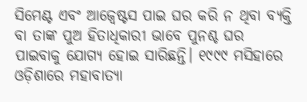ସିମେଣ୍ଟ ଏବଂ ଆଜ୍ବେଷ୍ଟସ ପାଇ ଘର କରି ନ ଥିବା ବ୍ୟକ୍ତି ବା ତାଙ୍କ ପୁଅ ହିତାଧିକାରୀ ଭାବେ ପୁନଶ୍ଚ ଘର ପାଇବାକୁ ଯୋଗ୍ୟ ହୋଇ ସାରିଛନ୍ତି। ୧୯୯୯ ମସିହାରେ ଓଡ଼ିଶାରେ ମହାବାତ୍ୟା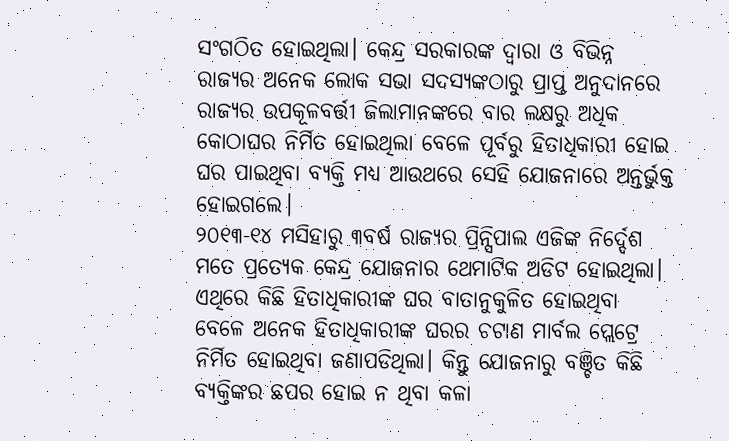ସଂଗଠିତ ହୋଇଥିଲା। କେନ୍ଦ୍ର ସରକାରଙ୍କ ଦ୍ୱାରା ଓ ବିଭିନ୍ନ ରାଜ୍ୟର ଅନେକ ଲୋକ ସଭା ସଦସ୍ୟଙ୍କଠାରୁ ପ୍ରାପ୍ତ ଅନୁଦାନରେ ରାଜ୍ୟର ଉପକୂଳବର୍ତ୍ତୀ ଜିଲାମାନଙ୍କରେ ବାର ଲକ୍ଷରୁ ଅଧିକ କୋଠାଘର ନିର୍ମିତ ହୋଇଥିଲା ବେଳେ ପୂର୍ବରୁ ହିତାଧିକାରୀ ହୋଇ ଘର ପାଇଥିବା ବ୍ୟକ୍ତି ମଧ୍ୟ ଆଉଥରେ ସେହି ଯୋଜନାରେ ଅନ୍ତର୍ଭୁକ୍ତ ହୋଇଗଲେ।
୨୦୧୩-୧୪ ମସିହାରୁ ୩ବର୍ଷ ରାଜ୍ୟର ପ୍ରିନ୍ସିପାଲ ଏଜିଙ୍କ ନିର୍ଦ୍ଦେଶ ମତେ ପ୍ରତ୍ୟେକ କେନ୍ଦ୍ର ଯୋଜନାର ଥେମାଟିକ ଅଡିଟ ହୋଇଥିଲା। ଏଥିରେ କିଛି ହିତାଧିକାରୀଙ୍କ ଘର ବାତାନୁକୁଳିତ ହୋଇଥିବା ବେଳେ ଅନେକ ହିତାଧିକାରୀଙ୍କ ଘରର ଚଟାଣ ମାର୍ବଲ ପ୍ଲେଟ୍ରେ ନିର୍ମିତ ହୋଇଥିବା ଜଣାପଡିଥିଲା। କିନ୍ତୁ ଯୋଜନାରୁ ବଞ୍ଚିତ କିଛି ବ୍ୟକ୍ତିଙ୍କର ଛପର ହୋଇ ନ ଥିବା କଳା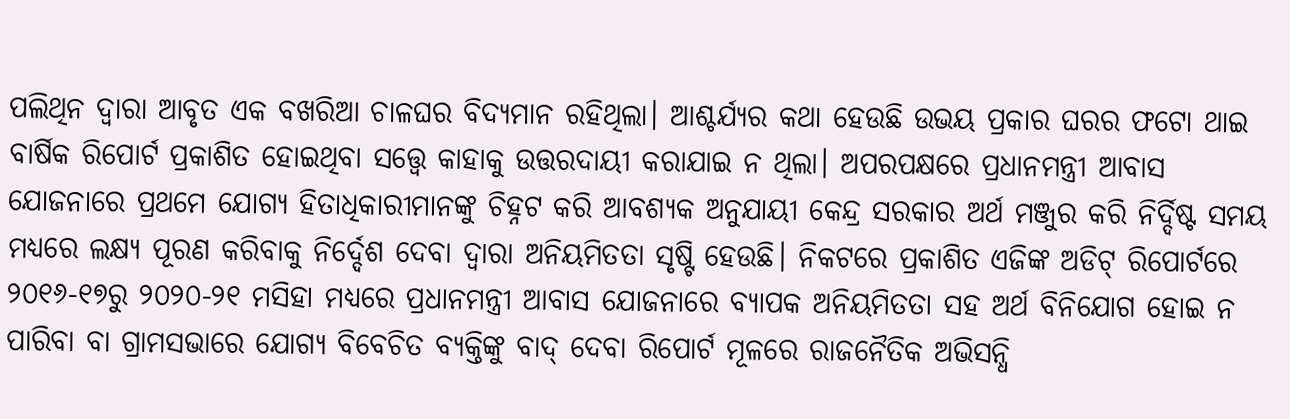ପଲିଥିନ ଦ୍ୱାରା ଆବୃତ ଏକ ବଖରିଆ ଚାଳଘର ବିଦ୍ୟମାନ ରହିଥିଲା। ଆଶ୍ଚର୍ଯ୍ୟର କଥା ହେଉଛି ଉଭୟ ପ୍ରକାର ଘରର ଫଟୋ ଥାଇ ବାର୍ଷିକ ରିପୋର୍ଟ ପ୍ରକାଶିତ ହୋଇଥିବା ସତ୍ତ୍ୱେ କାହାକୁ ଉତ୍ତରଦାୟୀ କରାଯାଇ ନ ଥିଲା। ଅପରପକ୍ଷରେ ପ୍ରଧାନମନ୍ତ୍ରୀ ଆବାସ ଯୋଜନାରେ ପ୍ରଥମେ ଯୋଗ୍ୟ ହିତାଧିକାରୀମାନଙ୍କୁ ଚିହ୍ନଟ କରି ଆବଶ୍ୟକ ଅନୁଯାୟୀ କେନ୍ଦ୍ର ସରକାର ଅର୍ଥ ମଞ୍ଜୁର କରି ନିର୍ଦ୍ଦିଷ୍ଟ ସମୟ ମଧ୍ୟରେ ଲକ୍ଷ୍ୟ ପୂରଣ କରିବାକୁ ନିର୍ଦ୍ଦେଶ ଦେବା ଦ୍ୱାରା ଅନିୟମିତତା ସୃଷ୍ଟି ହେଉଛି। ନିକଟରେ ପ୍ରକାଶିତ ଏଜିଙ୍କ ଅଡିଟ୍ ରିପୋର୍ଟରେ ୨୦୧୬-୧୭ରୁ ୨୦୨୦-୨୧ ମସିହା ମଧ୍ୟରେ ପ୍ରଧାନମନ୍ତ୍ରୀ ଆବାସ ଯୋଜନାରେ ବ୍ୟାପକ ଅନିୟମିତତା ସହ ଅର୍ଥ ବିନିଯୋଗ ହୋଇ ନ ପାରିବା ବା ଗ୍ରାମସଭାରେ ଯୋଗ୍ୟ ବିବେଚିତ ବ୍ୟକ୍ତିଙ୍କୁ ବାଦ୍ ଦେବା ରିପୋର୍ଟ ମୂଳରେ ରାଜନୈତିକ ଅଭିସନ୍ଧି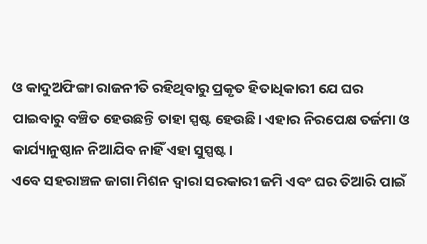ଓ କାଦୁଅଫିଙ୍ଗା ରାଜନୀତି ରହିଥିବାରୁ ପ୍ରକୃତ ହିତାଧିକାରୀ ଯେ ଘର ପାଇବାରୁ ବଞ୍ଚିତ ହେଉଛନ୍ତି ତାହା ସ୍ପଷ୍ଟ ହେଉଛି। ଏହାର ନିରପେକ୍ଷ ତର୍ଜମା ଓ କାର୍ଯ୍ୟାନୁଷ୍ଠାନ ନିଆଯିବ ନାହିଁ ଏହା ସୁସ୍ପଷ୍ଟ।
ଏବେ ସହରାଞ୍ଚଳ ଜାଗା ମିଶନ ଦ୍ବାରା ସରକାରୀ ଜମି ଏବଂ ଘର ତିଆରି ପାଇଁ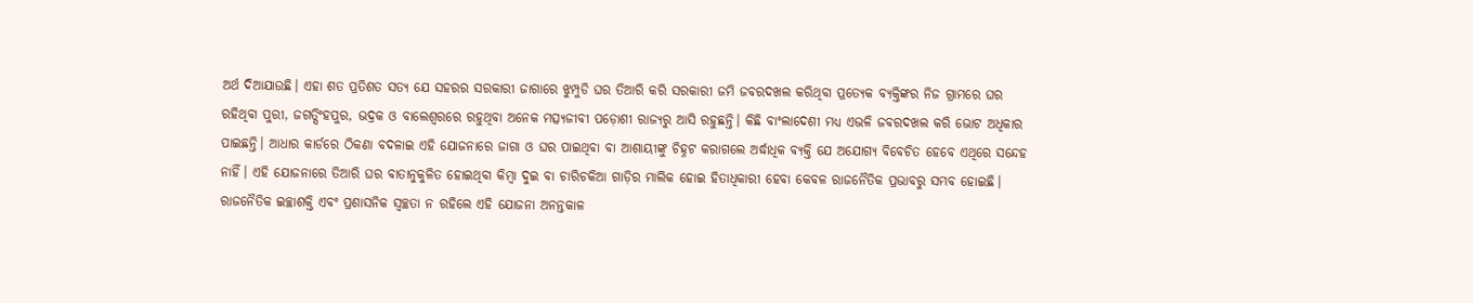ଅର୍ଥ ଦିଆଯାଉଛି। ଏହା ଶତ ପ୍ରତିଶତ ସତ୍ୟ ଯେ ସହରର ସରକାରୀ ଜାଗାରେ ଝୁମ୍ପୁଡି ଘର ତିଆରି କରି ସରକାରୀ ଜମି ଜବରଦଖଲ କରିଥିବା ପ୍ରତ୍ୟେକ ବ୍ୟକ୍ତିଙ୍କର ନିଜ ଗ୍ରାମରେ ଘର ରହିଥିବା ପୁରୀ, ଜଗତ୍ସିଂହପୁର, ଭଦ୍ରକ ଓ ବାଲେଶ୍ୱରରେ ରହୁଥିବା ଅନେକ ମତ୍ସ୍ୟଜୀବୀ ପଡ଼ୋଶୀ ରାଜ୍ୟରୁ ଆସି ରହୁଛନ୍ତି। କିଛି ବାଂଲାଦେଶୀ ମଧ୍ୟ ଏଭଳି ଜବରଦଖଲ କରି ଭୋଟ ଅଧିକାର ପାଇଛନ୍ତି। ଆଧାର କାର୍ଡରେ ଠିକଣା ବଦଳାଇ ଏହି ଯୋଜନାରେ ଜାଗା ଓ ଘର ପାଇଥିବା ବା ଆଶାୟୀଙ୍କୁ ଚିହ୍ନଟ କରାଗଲେ ଅର୍ଦ୍ଧାଧିକ ବ୍ୟକ୍ତି ଯେ ଅଯୋଗ୍ୟ ବିବେଚିତ ହେବେ ଏଥିରେ ସନ୍ଦେହ ନାହିଁ। ଏହି ଯୋଜନାରେ ତିଆରି ଘର ବାତାନୁକୁଳିତ ହୋଇଥିବା କିମ୍ବା ଦୁଇ ବା ଚାରିଚକିଆ ଗାଡ଼ିର ମାଲିକ ହୋଇ ହିତାଧିକାରୀ ହେବା କେବଳ ରାଜନୈତିକ ପ୍ରଭାବରୁ ସମ୍ଭବ ହୋଇଛି। ରାଜନୈତିକ ଇଚ୍ଛାଶକ୍ତି ଏବଂ ପ୍ରଶାସନିକ ସ୍ବଚ୍ଛତା ନ ରହିଲେ ଏହି ଯୋଜନା ଅନନ୍ତକାଳ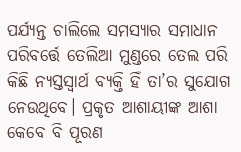ପର୍ଯ୍ୟନ୍ତ ଚାଲିଲେ ସମସ୍ୟାର ସମାଧାନ ପରିବର୍ତ୍ତେ ତେଲିଆ ମୁଣ୍ଡରେ ତେଲ ପରି କିଛି ନ୍ୟସ୍ତସ୍ବାର୍ଥ ବ୍ୟକ୍ତି ହିଁ ତା’ର ସୁଯୋଗ ନେଉଥିବେ। ପ୍ରକୃତ ଆଶାୟୀଙ୍କ ଆଶା କେବେ ବି ପୂରଣ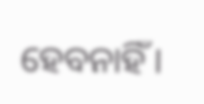ହେବନାହିଁ।